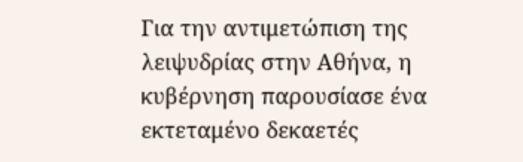Για την αντιμετώπιση της λειψυδρίας στην Αθήνα, η κυβέρνηση παρουσίασε ένα εκτεταμένο δεκαετές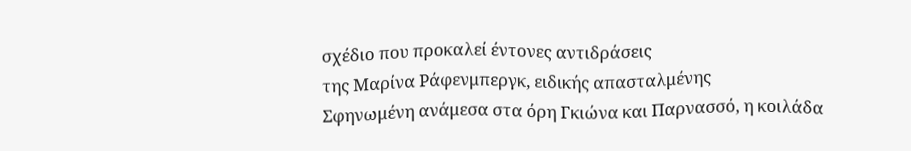σχέδιο που προκαλεί έντονες αντιδράσεις
της Μαρίνα Ράφενμπεργκ, ειδικής απασταλμένης
Σφηνωμένη ανάμεσα στα όρη Γκιώνα και Παρνασσό, η κοιλάδα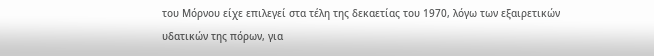του Μόρνου είχε επιλεγεί στα τέλη της δεκαετίας του 1970, λόγω των εξαιρετικών υδατικών της πόρων, για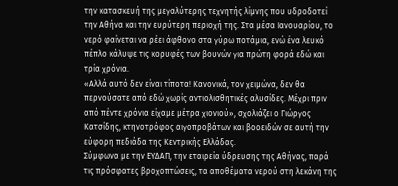την κατασκευή της μεγαλύτερης τεχνητής λίμνης που υδροδοτεί την Αθήνα και την ευρύτερη περιοχή της. Στα μέσα Ιανουαρίου, το νερό φαίνεται να ρέει άφθονο στα γύρω ποτάμια, ενώ ένα λευκό πέπλο κάλυψε τις κορυφές των βουνών για πρώτη φορά εδώ και τρία χρόνια.
«Αλλά αυτό δεν είναι τίποτα! Κανονικά, τον χειμώνα, δεν θα περνούσατε από εδώ χωρίς αντιολισθητικές αλυσίδες. Μέχρι πριν από πέντε χρόνια είχαμε μέτρα χιονιού», σχολιάζει ο Γιώργος Κατσίδης, κτηνοτρόφος αιγοπροβάτων και βοοειδών σε αυτή την εύφορη πεδιάδα της Κεντρικής Ελλάδας.
Σύμφωνα με την ΕΥΔΑΠ, την εταιρεία ύδρευσης της Αθήνας, παρά τις πρόσφατες βροχοπτώσεις, τα αποθέματα νερού στη λεκάνη της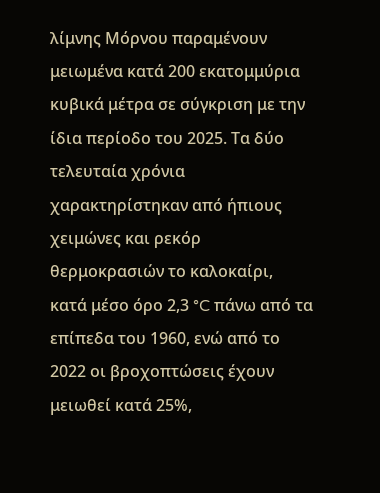λίμνης Μόρνου παραμένουν μειωμένα κατά 200 εκατομμύρια κυβικά μέτρα σε σύγκριση με την ίδια περίοδο του 2025. Τα δύο τελευταία χρόνια χαρακτηρίστηκαν από ήπιους χειμώνες και ρεκόρ θερμοκρασιών το καλοκαίρι, κατά μέσο όρο 2,3 °C πάνω από τα επίπεδα του 1960, ενώ από το 2022 οι βροχοπτώσεις έχουν μειωθεί κατά 25%,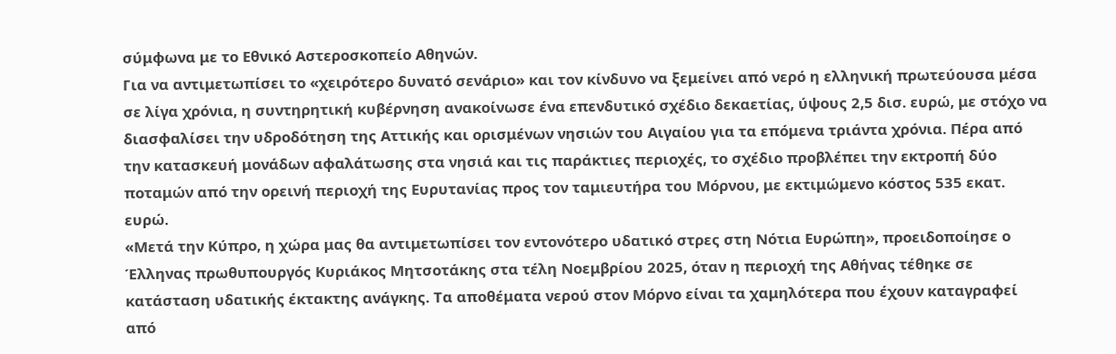σύμφωνα με το Εθνικό Αστεροσκοπείο Αθηνών.
Για να αντιμετωπίσει το «χειρότερο δυνατό σενάριο» και τον κίνδυνο να ξεμείνει από νερό η ελληνική πρωτεύουσα μέσα σε λίγα χρόνια, η συντηρητική κυβέρνηση ανακοίνωσε ένα επενδυτικό σχέδιο δεκαετίας, ύψους 2,5 δισ. ευρώ, με στόχο να διασφαλίσει την υδροδότηση της Αττικής και ορισμένων νησιών του Αιγαίου για τα επόμενα τριάντα χρόνια. Πέρα από την κατασκευή μονάδων αφαλάτωσης στα νησιά και τις παράκτιες περιοχές, το σχέδιο προβλέπει την εκτροπή δύο ποταμών από την ορεινή περιοχή της Ευρυτανίας προς τον ταμιευτήρα του Μόρνου, με εκτιμώμενο κόστος 535 εκατ. ευρώ.
«Μετά την Κύπρο, η χώρα μας θα αντιμετωπίσει τον εντονότερο υδατικό στρες στη Νότια Ευρώπη», προειδοποίησε ο Έλληνας πρωθυπουργός Κυριάκος Μητσοτάκης στα τέλη Νοεμβρίου 2025, όταν η περιοχή της Αθήνας τέθηκε σε κατάσταση υδατικής έκτακτης ανάγκης. Τα αποθέματα νερού στον Μόρνο είναι τα χαμηλότερα που έχουν καταγραφεί από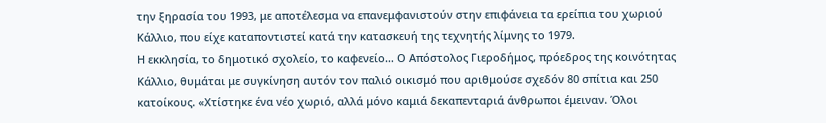την ξηρασία του 1993, με αποτέλεσμα να επανεμφανιστούν στην επιφάνεια τα ερείπια του χωριού Κάλλιο, που είχε καταποντιστεί κατά την κατασκευή της τεχνητής λίμνης το 1979.
Η εκκλησία, το δημοτικό σχολείο, το καφενείο… Ο Απόστολος Γιεροδήμος, πρόεδρος της κοινότητας Κάλλιο, θυμάται με συγκίνηση αυτόν τον παλιό οικισμό που αριθμούσε σχεδόν 80 σπίτια και 250 κατοίκους. «Χτίστηκε ένα νέο χωριό, αλλά μόνο καμιά δεκαπενταριά άνθρωποι έμειναν. Όλοι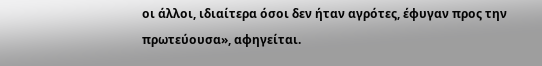οι άλλοι, ιδιαίτερα όσοι δεν ήταν αγρότες, έφυγαν προς την πρωτεύουσα», αφηγείται.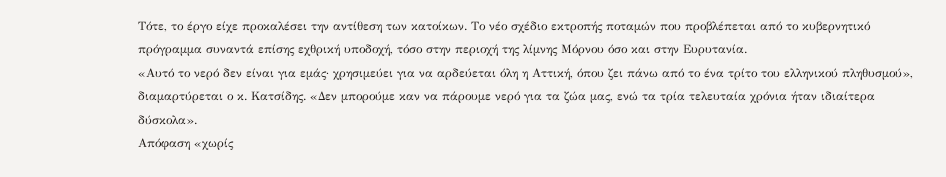Τότε, το έργο είχε προκαλέσει την αντίθεση των κατοίκων. Το νέο σχέδιο εκτροπής ποταμών που προβλέπεται από το κυβερνητικό πρόγραμμα συναντά επίσης εχθρική υποδοχή, τόσο στην περιοχή της λίμνης Μόρνου όσο και στην Ευρυτανία.
«Αυτό το νερό δεν είναι για εμάς· χρησιμεύει για να αρδεύεται όλη η Αττική, όπου ζει πάνω από το ένα τρίτο του ελληνικού πληθυσμού», διαμαρτύρεται ο κ. Κατσίδης. «Δεν μπορούμε καν να πάρουμε νερό για τα ζώα μας, ενώ τα τρία τελευταία χρόνια ήταν ιδιαίτερα δύσκολα».
Απόφαση «χωρίς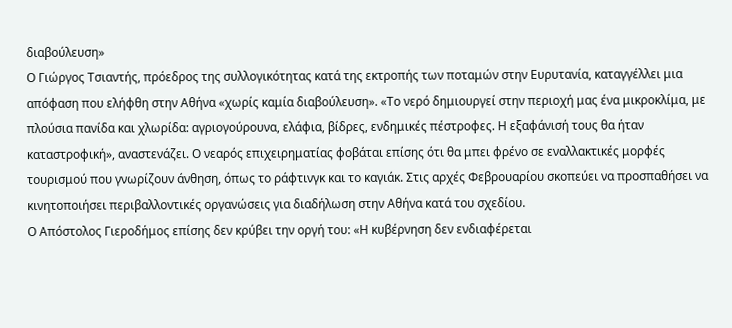διαβούλευση»
Ο Γιώργος Τσιαντής, πρόεδρος της συλλογικότητας κατά της εκτροπής των ποταμών στην Ευρυτανία, καταγγέλλει μια απόφαση που ελήφθη στην Αθήνα «χωρίς καμία διαβούλευση». «Το νερό δημιουργεί στην περιοχή μας ένα μικροκλίμα, με πλούσια πανίδα και χλωρίδα: αγριογούρουνα, ελάφια, βίδρες, ενδημικές πέστροφες. Η εξαφάνισή τους θα ήταν καταστροφική», αναστενάζει. Ο νεαρός επιχειρηματίας φοβάται επίσης ότι θα μπει φρένο σε εναλλακτικές μορφές τουρισμού που γνωρίζουν άνθηση, όπως το ράφτινγκ και το καγιάκ. Στις αρχές Φεβρουαρίου σκοπεύει να προσπαθήσει να κινητοποιήσει περιβαλλοντικές οργανώσεις για διαδήλωση στην Αθήνα κατά του σχεδίου.
Ο Απόστολος Γιεροδήμος επίσης δεν κρύβει την οργή του: «Η κυβέρνηση δεν ενδιαφέρεται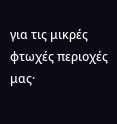για τις μικρές φτωχές περιοχές μας·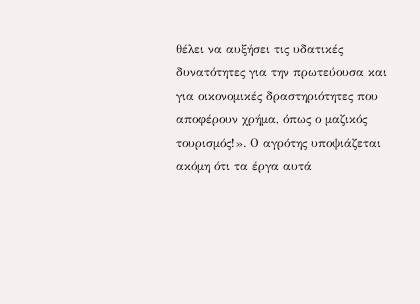θέλει να αυξήσει τις υδατικές δυνατότητες για την πρωτεύουσα και για οικονομικές δραστηριότητες που αποφέρουν χρήμα, όπως ο μαζικός τουρισμός!». Ο αγρότης υποψιάζεται ακόμη ότι τα έργα αυτά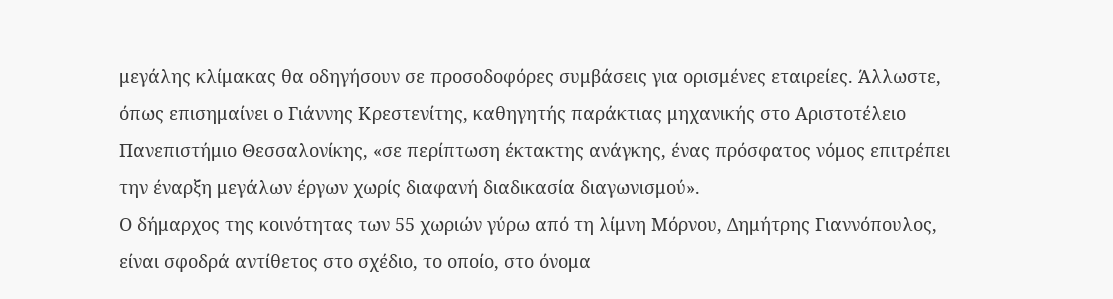μεγάλης κλίμακας θα οδηγήσουν σε προσοδοφόρες συμβάσεις για ορισμένες εταιρείες. Άλλωστε, όπως επισημαίνει ο Γιάννης Κρεστενίτης, καθηγητής παράκτιας μηχανικής στο Αριστοτέλειο Πανεπιστήμιο Θεσσαλονίκης, «σε περίπτωση έκτακτης ανάγκης, ένας πρόσφατος νόμος επιτρέπει την έναρξη μεγάλων έργων χωρίς διαφανή διαδικασία διαγωνισμού».
Ο δήμαρχος της κοινότητας των 55 χωριών γύρω από τη λίμνη Μόρνου, Δημήτρης Γιαννόπουλος, είναι σφοδρά αντίθετος στο σχέδιο, το οποίο, στο όνομα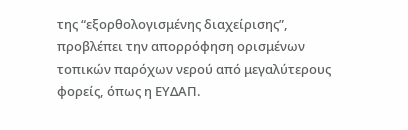της “εξορθολογισμένης διαχείρισης”, προβλέπει την απορρόφηση ορισμένων τοπικών παρόχων νερού από μεγαλύτερους φορείς, όπως η ΕΥΔΑΠ.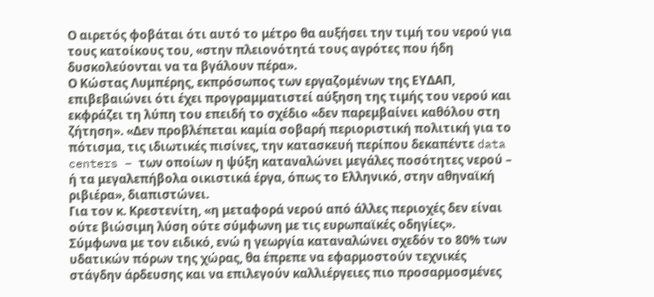Ο αιρετός φοβάται ότι αυτό το μέτρο θα αυξήσει την τιμή του νερού για τους κατοίκους του, «στην πλειονότητά τους αγρότες που ήδη δυσκολεύονται να τα βγάλουν πέρα».
Ο Κώστας Λυμπέρης, εκπρόσωπος των εργαζομένων της ΕΥΔΑΠ, επιβεβαιώνει ότι έχει προγραμματιστεί αύξηση της τιμής του νερού και εκφράζει τη λύπη του επειδή το σχέδιο «δεν παρεμβαίνει καθόλου στη ζήτηση». «Δεν προβλέπεται καμία σοβαρή περιοριστική πολιτική για το πότισμα, τις ιδιωτικές πισίνες, την κατασκευή περίπου δεκαπέντε data centers – των οποίων η ψύξη καταναλώνει μεγάλες ποσότητες νερού – ή τα μεγαλεπήβολα οικιστικά έργα, όπως το Ελληνικό, στην αθηναϊκή ριβιέρα», διαπιστώνει.
Για τον κ. Κρεστενίτη, «η μεταφορά νερού από άλλες περιοχές δεν είναι ούτε βιώσιμη λύση ούτε σύμφωνη με τις ευρωπαϊκές οδηγίες». Σύμφωνα με τον ειδικό, ενώ η γεωργία καταναλώνει σχεδόν το 80% των υδατικών πόρων της χώρας, θα έπρεπε να εφαρμοστούν τεχνικές στάγδην άρδευσης και να επιλεγούν καλλιέργειες πιο προσαρμοσμένες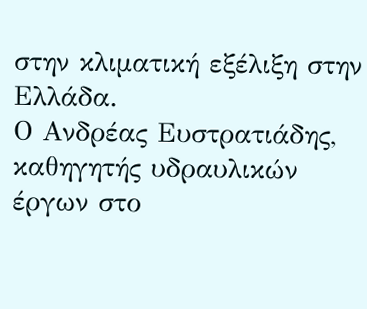στην κλιματική εξέλιξη στην Ελλάδα.
Ο Ανδρέας Ευστρατιάδης, καθηγητής υδραυλικών έργων στο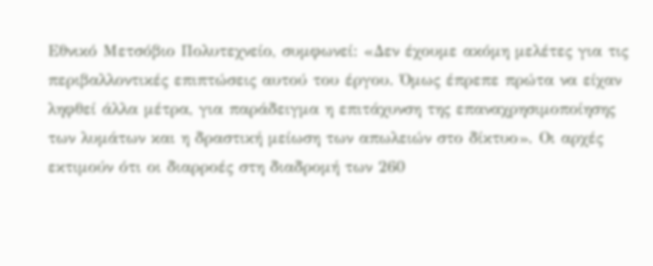Εθνικό Μετσόβιο Πολυτεχνείο, συμφωνεί: «Δεν έχουμε ακόμη μελέτες για τις περιβαλλοντικές επιπτώσεις αυτού του έργου. Όμως έπρεπε πρώτα να είχαν ληφθεί άλλα μέτρα, για παράδειγμα η επιτάχυνση της επαναχρησιμοποίησης των λυμάτων και η δραστική μείωση των απωλειών στο δίκτυο». Οι αρχές εκτιμούν ότι οι διαρροές στη διαδρομή των 260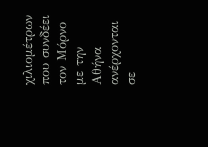χιλιομέτρων που συνδέει τον Μόρνο με την Αθήνα ανέρχονται σε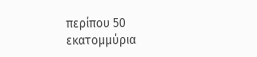περίπου 50 εκατομμύρια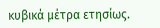κυβικά μέτρα ετησίως.